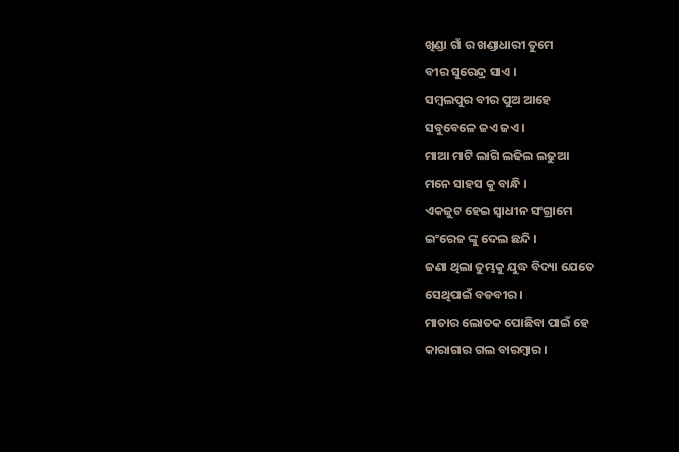ଖିଣ୍ଡା ଗାଁ ର ଖଣ୍ଡାଧାରୀ ତୁମେ
ବୀର ସୁରେନ୍ଦ୍ର ସାଏ ।
ସମ୍ବଲପୁର ବୀର ପୁଅ ଆହେ
ସବୁବେଳେ ଜଏ ଜଏ ।
ମାଆ ମାଟି ଲାଗି ଲଢିଲ ଲଢୁଆ
ମନେ ସାହସ କୁ ବାନ୍ଧି ।
ଏକଜୁଟ ହେଇ ସ୍ବାଧୀନ ସଂଗ୍ରାମେ
ଇଂରେଜ ଙ୍କୁ ଦେଲ ଛନ୍ଦି ।
ଜଣା ଥିଲା ତୁମ୍ଭକୁ ଯୁଦ୍ଧ ବିଦ୍ୟା ଯେତେ
ସେଥିପାଇଁ ବଡବୀର ।
ମାତାର ଲୋତକ ପୋଛିବା ପାଇଁ ହେ
କାରାଗାର ଗଲ ବାରମ୍ବାର ।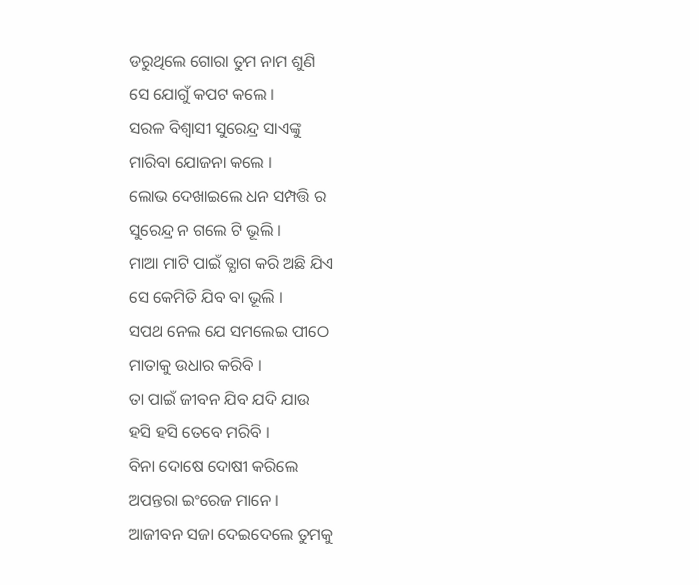ଡରୁଥିଲେ ଗୋରା ତୁମ ନାମ ଶୁଣି
ସେ ଯୋଗୁଁ କପଟ କଲେ ।
ସରଳ ବିଶ୍ବାସୀ ସୁରେନ୍ଦ୍ର ସାଏଙ୍କୁ
ମାରିବା ଯୋଜନା କଲେ ।
ଲୋଭ ଦେଖାଇଲେ ଧନ ସମ୍ପତ୍ତି ର
ସୁରେନ୍ଦ୍ର ନ ଗଲେ ଟି ଭୂଲି ।
ମାଆ ମାଟି ପାଇଁ ତ୍ଯାଗ କରି ଅଛି ଯିଏ
ସେ କେମିତି ଯିବ ବା ଭୂଲି ।
ସପଥ ନେଲ ଯେ ସମଲେଇ ପୀଠେ
ମାତାକୁ ଉଧାର କରିବି ।
ତା ପାଇଁ ଜୀବନ ଯିବ ଯଦି ଯାଉ
ହସି ହସି ତେବେ ମରିବି ।
ବିନା ଦୋଷେ ଦୋଷୀ କରିଲେ
ଅପନ୍ତରା ଇଂରେଜ ମାନେ ।
ଆଜୀବନ ସଜା ଦେଇଦେଲେ ତୁମକୁ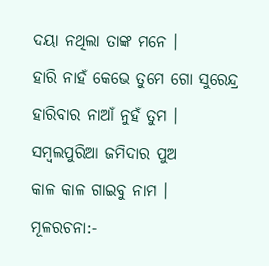ଦୟା ନଥିଲା ତାଙ୍କ ମନେ ।
ହାରି ନାହଁ କେଭେ ତୁମେ ଗୋ ସୁରେନ୍ଦ୍ର
ହାରିବାର ନାଆଁ ନୁହଁ ତୁମ ।
ସମ୍ବଲପୁରିଆ ଜମିଦାର ପୁଅ
କାଳ କାଳ ଗାଇବୁ ନାମ ।
ମୂଳରଚନା:-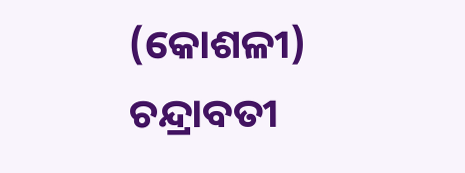(କୋଶଳୀ)
ଚନ୍ଦ୍ରାବତୀ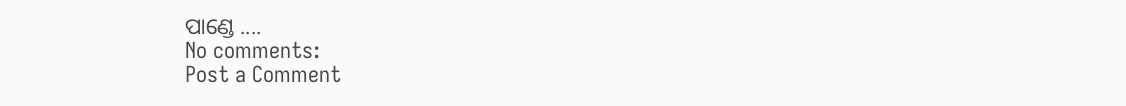ପାଣ୍ଡେ ....
No comments:
Post a Comment